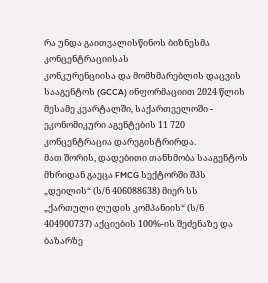რა უნდა გაითვალისწინოს ბიზნესმა კონცენტრაციისას
კონკურენციისა და მომხმარებლის დაცვის სააგენტოს (GCCA) ინფორმაციით 2024 წლის მესამე კვარტალში, საქართველოში - ეკონომიკური აგენტების 11 720 კონცენტრაცია დარეგისტრირდა.
მათ შორის, დადებითი თანხმობა სააგენტოს მხრიდან გაეცა FMCG სექტორში შპს „დეილის“ (ს/ნ 406088638) მიერ სს „ქართული ლუდის კომპანიის“ (ს/ნ 404900737) აქციების 100%-ის შეძენაზე და ბაზარზე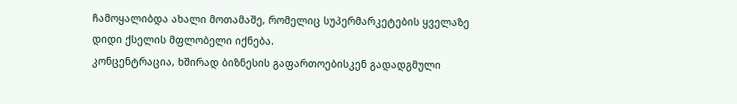ჩამოყალიბდა ახალი მოთამაშე, რომელიც სუპერმარკეტების ყველაზე დიდი ქსელის მფლობელი იქნება.
კონცენტრაცია, ხშირად ბიზნესის გაფართოებისკენ გადადგმული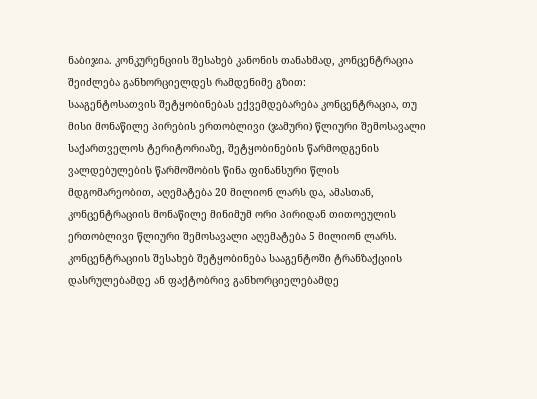ნაბიჯია. კონკურენციის შესახებ კანონის თანახმად, კონცენტრაცია შეიძლება განხორციელდეს რამდენიმე გზით:
სააგენტოსათვის შეტყობინებას ექვემდებარება კონცენტრაცია, თუ მისი მონაწილე პირების ერთობლივი (ჯამური) წლიური შემოსავალი საქართველოს ტერიტორიაზე, შეტყობინების წარმოდგენის ვალდებულების წარმოშობის წინა ფინანსური წლის მდგომარეობით, აღემატება 20 მილიონ ლარს და, ამასთან, კონცენტრაციის მონაწილე მინიმუმ ორი პირიდან თითოეულის ერთობლივი წლიური შემოსავალი აღემატება 5 მილიონ ლარს.
კონცენტრაციის შესახებ შეტყობინება სააგენტოში ტრანზაქციის დასრულებამდე ან ფაქტობრივ განხორციელებამდე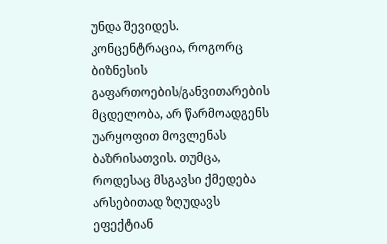უნდა შევიდეს.
კონცენტრაცია, როგორც ბიზნესის გაფართოების/განვითარების მცდელობა, არ წარმოადგენს უარყოფით მოვლენას ბაზრისათვის. თუმცა, როდესაც მსგავსი ქმედება არსებითად ზღუდავს ეფექტიან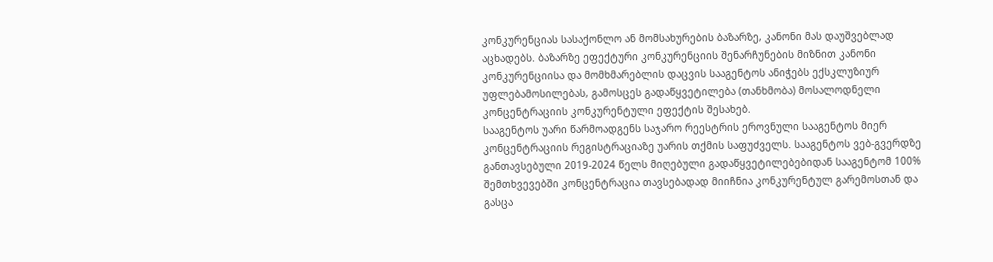კონკურენციას სასაქონლო ან მომსახურების ბაზარზე, კანონი მას დაუშვებლად აცხადებს. ბაზარზე ეფექტური კონკურენციის შენარჩუნების მიზნით კანონი კონკურენციისა და მომხმარებლის დაცვის სააგენტოს ანიჭებს ექსკლუზიურ უფლებამოსილებას, გამოსცეს გადაწყვეტილება (თანხმობა) მოსალოდნელი კონცენტრაციის კონკურენტული ეფექტის შესახებ.
სააგენტოს უარი წარმოადგენს საჯარო რეესტრის ეროვნული სააგენტოს მიერ კონცენტრაციის რეგისტრაციაზე უარის თქმის საფუძველს. სააგენტოს ვებ-გვერდზე განთავსებული 2019-2024 წელს მიღებული გადაწყვეტილებებიდან სააგენტომ 100% შემთხვევებში კონცენტრაცია თავსებადად მიიჩნია კონკურენტულ გარემოსთან და გასცა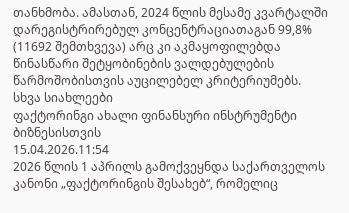თანხმობა. ამასთან, 2024 წლის მესამე კვარტალში დარეგისტრირებულ კონცენტრაციათაგან 99,8% (11692 შემთხვევა) არც კი აკმაყოფილებდა წინასწარი შეტყობინების ვალდებულების წარმოშობისთვის აუცილებელ კრიტერიუმებს.
სხვა სიახლეები
ფაქტორინგი ახალი ფინანსური ინსტრუმენტი ბიზნესისთვის
15.04.2026.11:54
2026 წლის 1 აპრილს გამოქვეყნდა საქართველოს კანონი „ფაქტორინგის შესახებ“, რომელიც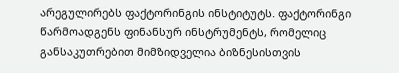არეგულირებს ფაქტორინგის ინსტიტუტს. ფაქტორინგი წარმოადგენს ფინანსურ ინსტრუმენტს, რომელიც განსაკუთრებით მიმზიდველია ბიზნესისთვის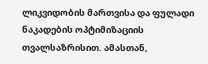ლიკვიდობის მართვისა და ფულადი ნაკადების ოპტიმიზაციის თვალსაზრისით. ამასთან,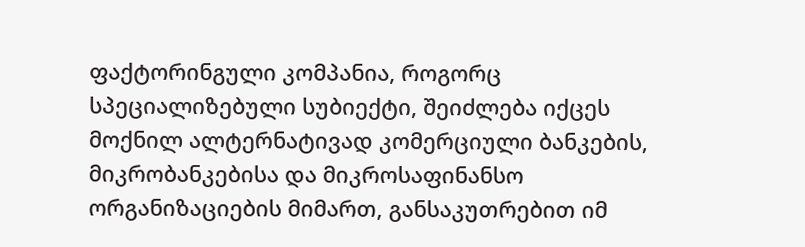ფაქტორინგული კომპანია, როგორც სპეციალიზებული სუბიექტი, შეიძლება იქცეს მოქნილ ალტერნატივად კომერციული ბანკების, მიკრობანკებისა და მიკროსაფინანსო ორგანიზაციების მიმართ, განსაკუთრებით იმ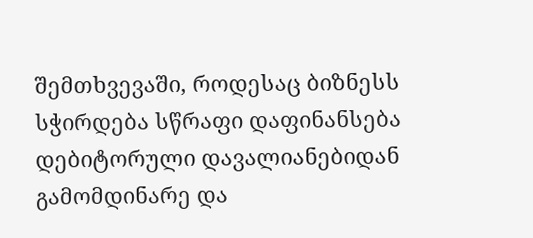შემთხვევაში, როდესაც ბიზნესს სჭირდება სწრაფი დაფინანსება დებიტორული დავალიანებიდან გამომდინარე და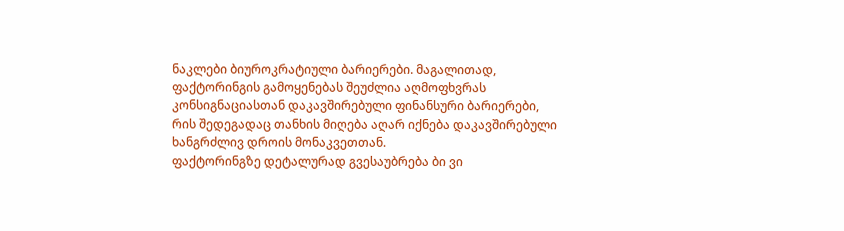ნაკლები ბიუროკრატიული ბარიერები. მაგალითად, ფაქტორინგის გამოყენებას შეუძლია აღმოფხვრას კონსიგნაციასთან დაკავშირებული ფინანსური ბარიერები, რის შედეგადაც თანხის მიღება აღარ იქნება დაკავშირებული ხანგრძლივ დროის მონაკვეთთან.
ფაქტორინგზე დეტალურად გვესაუბრება ბი ვი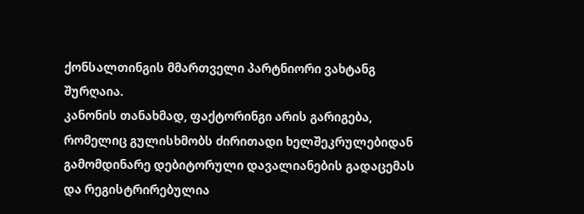ქონსალთინგის მმართველი პარტნიორი ვახტანგ შურღაია.
კანონის თანახმად, ფაქტორინგი არის გარიგება, რომელიც გულისხმობს ძირითადი ხელშეკრულებიდან გამომდინარე დებიტორული დავალიანების გადაცემას და რეგისტრირებულია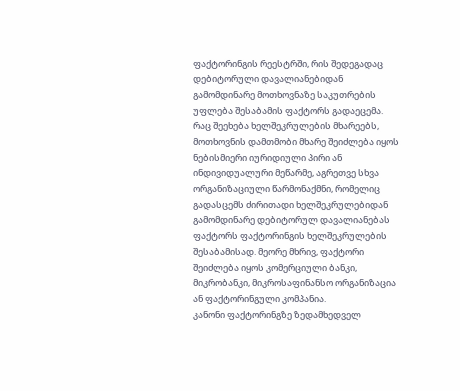ფაქტორინგის რეესტრში, რის შედეგადაც დებიტორული დავალიანებიდან გამომდინარე მოთხოვნაზე საკუთრების უფლება შესაბამის ფაქტორს გადაეცემა.
რაც შეეხება ხელშეკრულების მხარეებს, მოთხოვნის დამთმობი მხარე შეიძლება იყოს ნებისმიერი იურიდიული პირი ან ინდივიდუალური მეწარმე, აგრეთვე სხვა ორგანიზაციული წარმონაქმნი, რომელიც გადასცემს ძირითადი ხელშეკრულებიდან გამომდინარე დებიტორულ დავალიანებას ფაქტორს ფაქტორინგის ხელშეკრულების შესაბამისად. მეორე მხრივ, ფაქტორი შეიძლება იყოს კომერციული ბანკი, მიკრობანკი, მიკროსაფინანსო ორგანიზაცია ან ფაქტორინგული კომპანია.
კანონი ფაქტორინგზე ზედამხედველ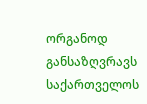ორგანოდ განსაზღვრავს საქართველოს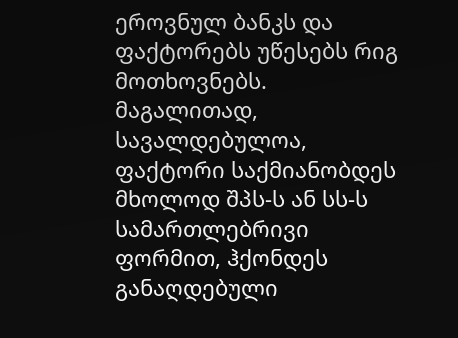ეროვნულ ბანკს და ფაქტორებს უწესებს რიგ მოთხოვნებს. მაგალითად, სავალდებულოა, ფაქტორი საქმიანობდეს მხოლოდ შპს-ს ან სს-ს სამართლებრივი ფორმით, ჰქონდეს განაღდებული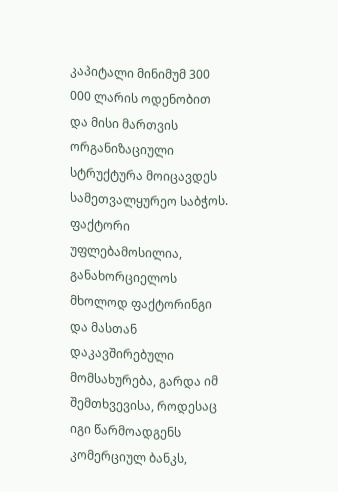კაპიტალი მინიმუმ 300 000 ლარის ოდენობით და მისი მართვის ორგანიზაციული სტრუქტურა მოიცავდეს სამეთვალყურეო საბჭოს.
ფაქტორი უფლებამოსილია, განახორციელოს მხოლოდ ფაქტორინგი და მასთან დაკავშირებული მომსახურება, გარდა იმ შემთხვევისა, როდესაც იგი წარმოადგენს კომერციულ ბანკს,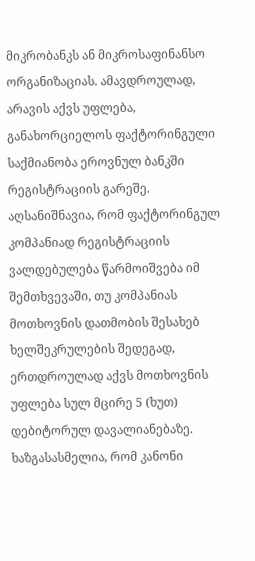მიკრობანკს ან მიკროსაფინანსო ორგანიზაციას. ამავდროულად, არავის აქვს უფლება, განახორციელოს ფაქტორინგული საქმიანობა ეროვნულ ბანკში რეგისტრაციის გარეშე. აღსანიშნავია, რომ ფაქტორინგულ კომპანიად რეგისტრაციის ვალდებულება წარმოიშვება იმ შემთხვევაში, თუ კომპანიას მოთხოვნის დათმობის შესახებ ხელშეკრულების შედეგად, ერთდროულად აქვს მოთხოვნის უფლება სულ მცირე 5 (ხუთ) დებიტორულ დავალიანებაზე.
ხაზგასასმელია, რომ კანონი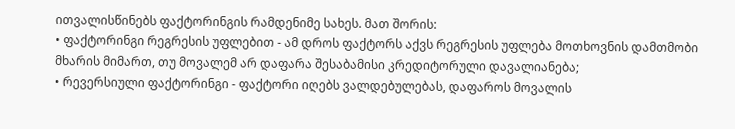ითვალისწინებს ფაქტორინგის რამდენიმე სახეს. მათ შორის:
• ფაქტორინგი რეგრესის უფლებით - ამ დროს ფაქტორს აქვს რეგრესის უფლება მოთხოვნის დამთმობი მხარის მიმართ, თუ მოვალემ არ დაფარა შესაბამისი კრედიტორული დავალიანება;
• რევერსიული ფაქტორინგი - ფაქტორი იღებს ვალდებულებას, დაფაროს მოვალის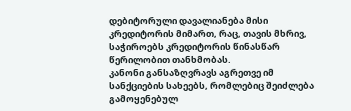დებიტორული დავალიანება მისი კრედიტორის მიმართ, რაც, თავის მხრივ, საჭიროებს კრედიტორის წინასწარ წერილობით თანხმობას.
კანონი განსაზღვრავს აგრეთვე იმ სანქციების სახეებს, რომლებიც შეიძლება გამოყენებულ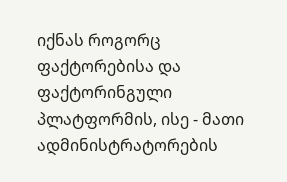იქნას როგორც ფაქტორებისა და ფაქტორინგული პლატფორმის, ისე - მათი ადმინისტრატორების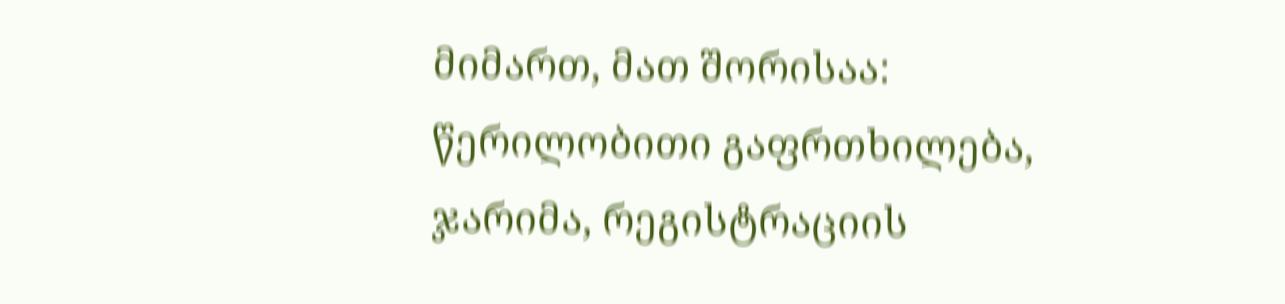მიმართ, მათ შორისაა: წერილობითი გაფრთხილება, ჯარიმა, რეგისტრაციის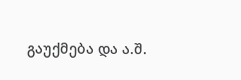გაუქმება და ა.შ.